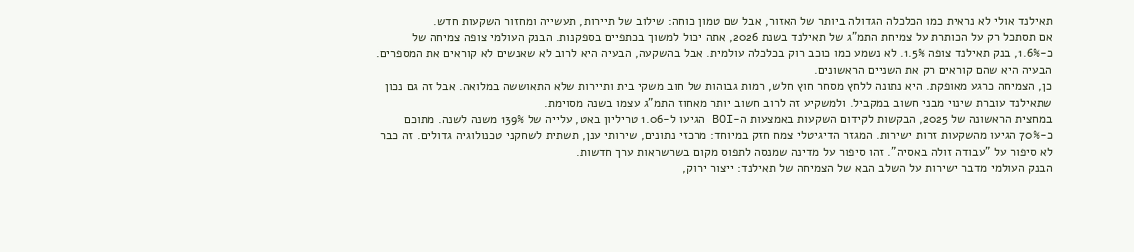תאילנד אולי לא נראית כמו הכלכלה הגדולה ביותר של האזור, אבל שם טמון כוחה: שילוב של תיירות, תעשייה ומחזור השקעות חדש.
אם תסתכל רק על הכותרת על צמיחת התמ"ג של תאילנד בשנת 2026, אתה יכול למשוך בכתפיים בספקנות. הבנק העולמי צופה צמיחה של כ-1.6%, בנק תאילנד צופה 1.5%. לא נשמע כמו כוכב רוק בכלכלה עולמית. אבל בהשקעה, הבעיה היא לרוב לא שאנשים לא קוראים את המספרים. הבעיה היא שהם קוראים רק את השניים הראשונים.
כן, הצמיחה כרגע מאופקת. היא נתונה ללחץ מסחר חוץ חלש, רמות גבוהות של חוב משקי בית ותיירות שלא התאוששה במלואה. אבל זה גם נכון שתאילנד עוברת שינוי מבני חשוב במקביל. ולמשקיע זה לרוב חשוב יותר מאחוז התמ"ג עצמו בשנה מסוימת.
במחצית הראשונה של 2025, הבקשות לקידום השקעות באמצעות ה-BOI הגיעו ל-1.06 טריליון באט, עלייה של 139% משנה לשנה. מתוכם כ-70% הגיעו מהשקעות זרות ישירות. המגזר הדיגיטלי צמח חזק במיוחד: מרכזי נתונים, שירותי ענן, תשתית לשחקני טכנולוגיה גדולים. זה כבר לא סיפור על "עבודה זולה באסיה". זהו סיפור על מדינה שמנסה לתפוס מקום בשרשראות ערך חדשות.
הבנק העולמי מדבר ישירות על השלב הבא של הצמיחה של תאילנד: ייצור ירוק,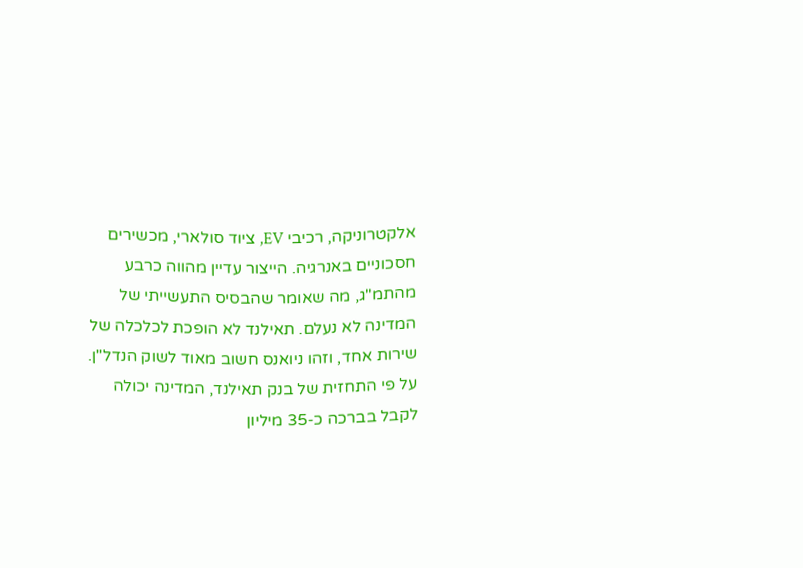אלקטרוניקה, רכיבי EV, ציוד סולארי, מכשירים חסכוניים באנרגיה. הייצור עדיין מהווה כרבע מהתמ"ג, מה שאומר שהבסיס התעשייתי של המדינה לא נעלם. תאילנד לא הופכת לכלכלה של שירות אחד, וזהו ניואנס חשוב מאוד לשוק הנדל"ן.
על פי התחזית של בנק תאילנד, המדינה יכולה לקבל בברכה כ-35 מיליון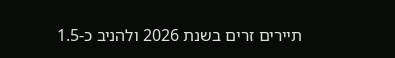תיירים זרים בשנת 2026 ולהניב כ-1.5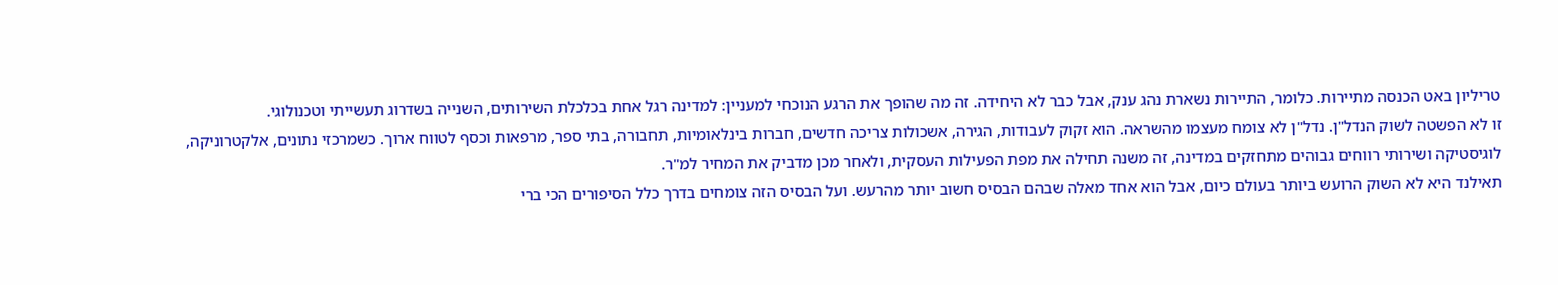טריליון באט הכנסה מתיירות. כלומר, התיירות נשארת נהג ענק, אבל כבר לא היחידה. זה מה שהופך את הרגע הנוכחי למעניין: למדינה רגל אחת בכלכלת השירותים, השנייה בשדרוג תעשייתי וטכנולוגי.
זו לא הפשטה לשוק הנדל"ן. נדל"ן לא צומח מעצמו מהשראה. הוא זקוק לעבודות, הגירה, אשכולות צריכה חדשים, חברות בינלאומיות, תחבורה, בתי ספר, מרפאות וכסף לטווח ארוך. כשמרכזי נתונים, אלקטרוניקה, לוגיסטיקה ושירותי רווחים גבוהים מתחזקים במדינה, זה משנה תחילה את מפת הפעילות העסקית, ולאחר מכן מדביק את המחיר למ"ר.
תאילנד היא לא השוק הרועש ביותר בעולם כיום, אבל הוא אחד מאלה שבהם הבסיס חשוב יותר מהרעש. ועל הבסיס הזה צומחים בדרך כלל הסיפורים הכי ברי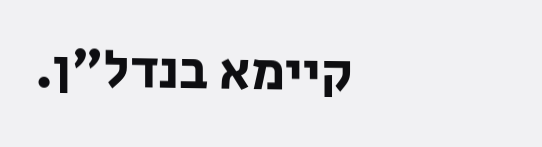קיימא בנדל"ן.